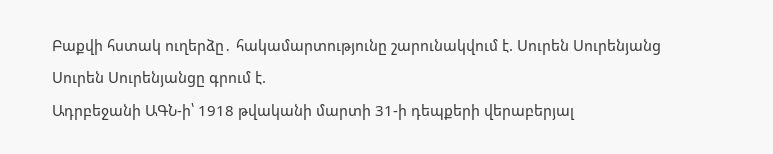Բաքվի հստակ ուղերձը․ հակամարտությունը շարունակվում է. Սուրեն Սուրենյանց
Սուրեն Սուրենյանցը գրում է.
Ադրբեջանի ԱԳՆ-ի՝ 1918 թվականի մարտի 31-ի դեպքերի վերաբերյալ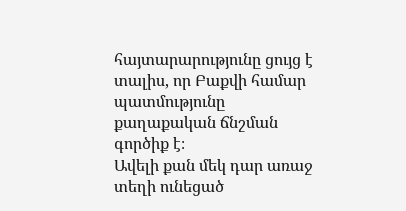հայտարարությունը ցույց է տալիս, որ Բաքվի համար պատմությունը քաղաքական ճնշման գործիք է։
Ավելի քան մեկ դար առաջ տեղի ունեցած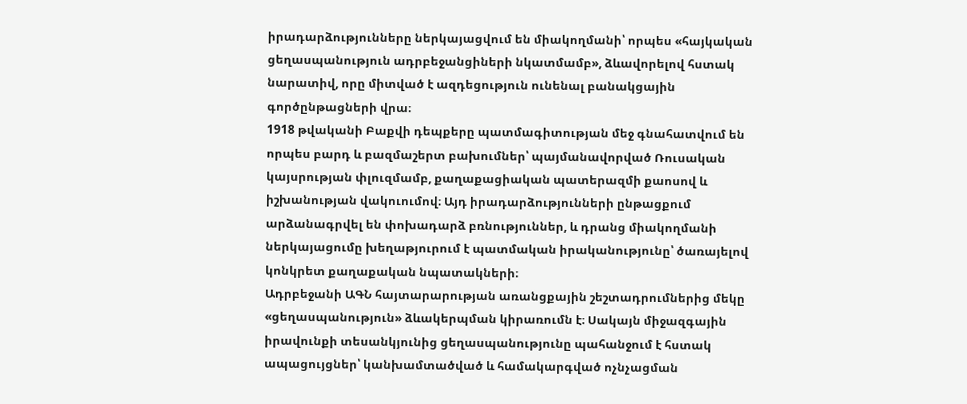իրադարձությունները ներկայացվում են միակողմանի՝ որպես «հայկական ցեղասպանություն ադրբեջանցիների նկատմամբ», ձևավորելով հստակ նարատիվ, որը միտված է ազդեցություն ունենալ բանակցային գործընթացների վրա։
1918 թվականի Բաքվի դեպքերը պատմագիտության մեջ գնահատվում են որպես բարդ և բազմաշերտ բախումներ՝ պայմանավորված Ռուսական կայսրության փլուզմամբ, քաղաքացիական պատերազմի քաոսով և իշխանության վակուումով։ Այդ իրադարձությունների ընթացքում արձանագրվել են փոխադարձ բռնություններ, և դրանց միակողմանի ներկայացումը խեղաթյուրում է պատմական իրականությունը՝ ծառայելով կոնկրետ քաղաքական նպատակների։
Ադրբեջանի ԱԳՆ հայտարարության առանցքային շեշտադրումներից մեկը «ցեղասպանություն» ձևակերպման կիրառումն է։ Սակայն միջազգային իրավունքի տեսանկյունից ցեղասպանությունը պահանջում է հստակ ապացույցներ՝ կանխամտածված և համակարգված ոչնչացման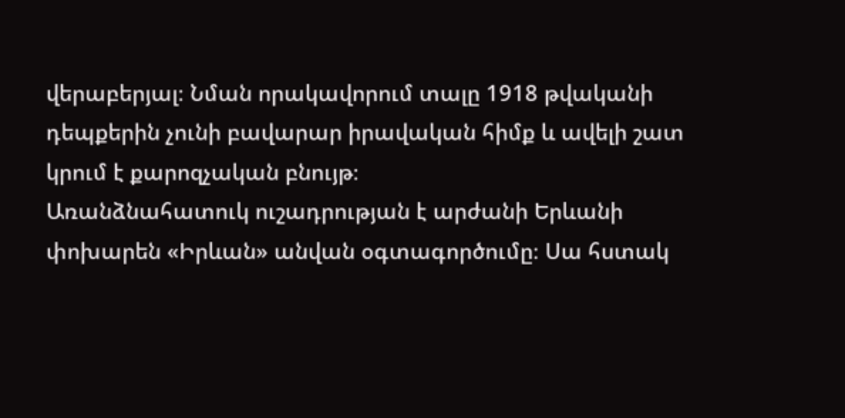վերաբերյալ։ Նման որակավորում տալը 1918 թվականի դեպքերին չունի բավարար իրավական հիմք և ավելի շատ կրում է քարոզչական բնույթ։
Առանձնահատուկ ուշադրության է արժանի Երևանի փոխարեն «Իրևան» անվան օգտագործումը։ Սա հստակ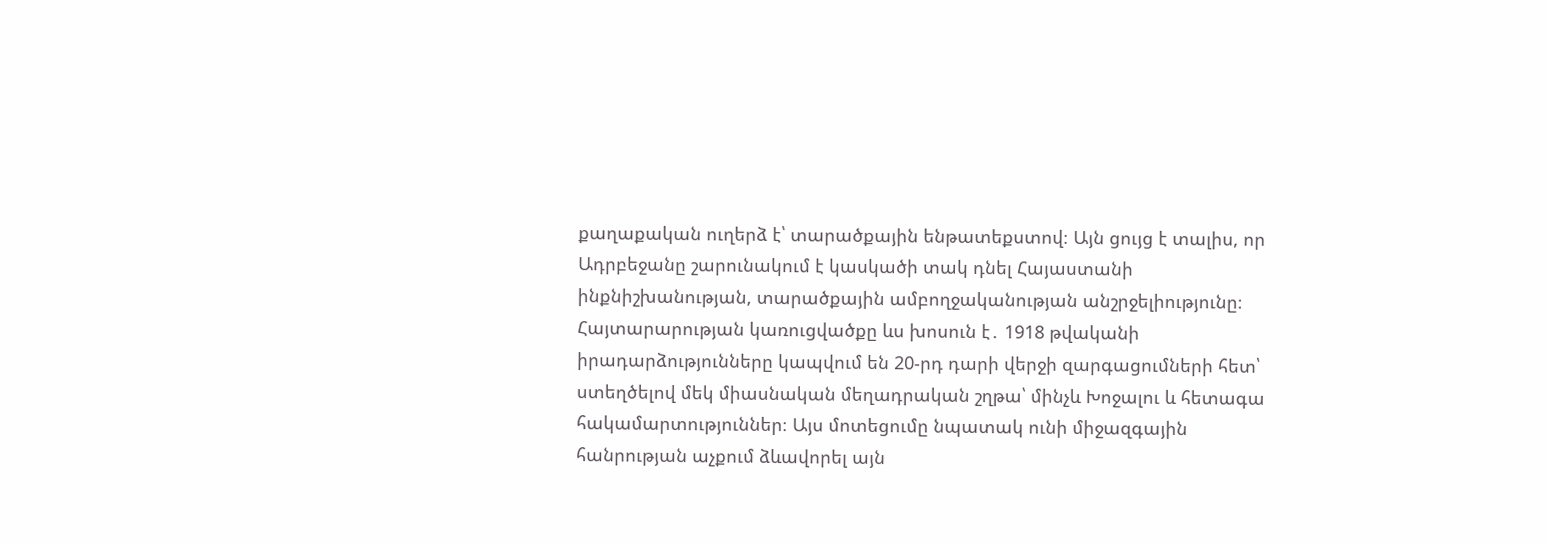քաղաքական ուղերձ է՝ տարածքային ենթատեքստով։ Այն ցույց է տալիս, որ Ադրբեջանը շարունակում է կասկածի տակ դնել Հայաստանի ինքնիշխանության, տարածքային ամբողջականության անշրջելիությունը։
Հայտարարության կառուցվածքը ևս խոսուն է․ 1918 թվականի իրադարձությունները կապվում են 20-րդ դարի վերջի զարգացումների հետ՝ ստեղծելով մեկ միասնական մեղադրական շղթա՝ մինչև Խոջալու և հետագա հակամարտություններ։ Այս մոտեցումը նպատակ ունի միջազգային հանրության աչքում ձևավորել այն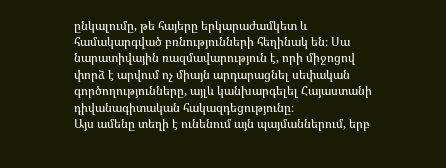ընկալումը, թե հայերը երկարաժամկետ և համակարգված բռնությունների հեղինակ են։ Սա նարատիվային ռազմավարություն է, որի միջոցով փորձ է արվում ոչ միայն արդարացնել սեփական գործողությունները, այլև կանխարգելել Հայաստանի դիվանագիտական հակազդեցությունը։
Այս ամենը տեղի է ունենում այն պայմաններում, երբ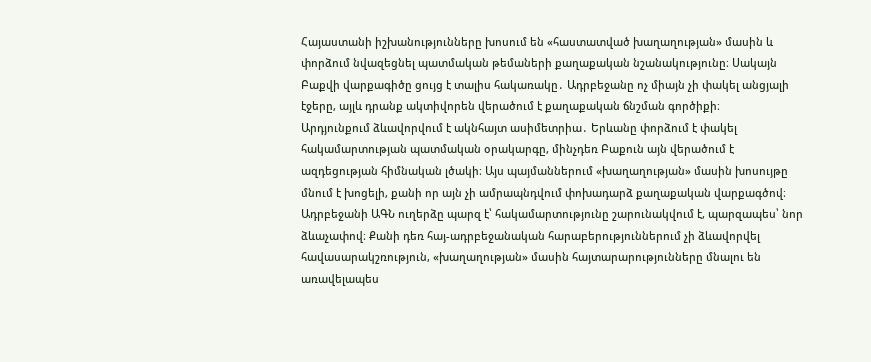Հայաստանի իշխանությունները խոսում են «հաստատված խաղաղության» մասին և փորձում նվազեցնել պատմական թեմաների քաղաքական նշանակությունը։ Սակայն Բաքվի վարքագիծը ցույց է տալիս հակառակը․ Ադրբեջանը ոչ միայն չի փակել անցյալի էջերը, այլև դրանք ակտիվորեն վերածում է քաղաքական ճնշման գործիքի։
Արդյունքում ձևավորվում է ակնհայտ ասիմետրիա․ Երևանը փորձում է փակել հակամարտության պատմական օրակարգը, մինչդեռ Բաքուն այն վերածում է ազդեցության հիմնական լծակի։ Այս պայմաններում «խաղաղության» մասին խոսույթը մնում է խոցելի, քանի որ այն չի ամրապնդվում փոխադարձ քաղաքական վարքագծով։
Ադրբեջանի ԱԳՆ ուղերձը պարզ է՝ հակամարտությունը շարունակվում է, պարզապես՝ նոր ձևաչափով։ Քանի դեռ հայ-ադրբեջանական հարաբերություններում չի ձևավորվել հավասարակշռություն, «խաղաղության» մասին հայտարարությունները մնալու են առավելապես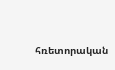հռետորական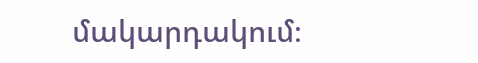մակարդակում։